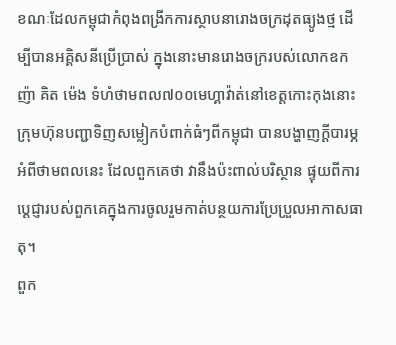ខណៈដែលកម្ពុជាកំពុងពង្រីកការស្ថាបនារោងចក្រដុតធ្យូងថ្ម ដើម្បីបានអគ្គិសនីប្រើប្រាស់ ក្នុងនោះមានរោងចក្ររបស់លោកឧកញ៉ា គិត ម៉េង ទំហំថាមពល៧០០មេហ្គាវ៉ាត់នៅខេត្តកោះកុងនោះ ក្រុមហ៊ុនបញ្ជាទិញសម្លៀកបំពាក់ធំៗពីកម្ពុជា បានបង្ហាញក្តីបារម្ភអំពីថាមពលនេះ ដែលពួកគេថា វានឹងប៉ះពាល់បរិស្ថាន ផ្ទុយពីការប្តេជ្ញារបស់ពួកគេក្នុងការចូលរួមកាត់បន្ថយការប្រែប្រួលអាកាសធាតុ។
ពួក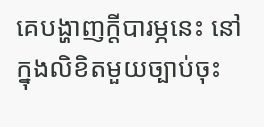គេបង្ហាញក្តីបារម្ភនេះ នៅក្នុងលិខិតមួយច្បាប់ចុះ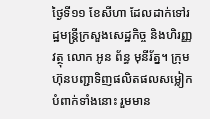ថ្ងៃទី១១ ខែសីហា ដែលដាក់ទៅរដ្ឋមន្រ្តីក្រសួងសេដ្ឋកិច្ច និងហិរញ្ញវត្ថុ លោក អូន ព័ន្ធ មុនីរ័ត្ន។ ក្រុមហ៊ុនបញ្ជាទិញផលិតផលសម្លៀកបំពាក់ទាំងនោះ រួមមាន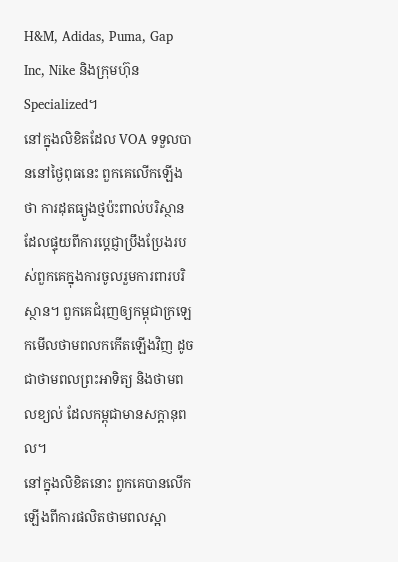H&M, Adidas, Puma, Gap Inc, Nike និងក្រុមហ៊ុន Specialized។
នៅក្នុងលិខិតដែល VOA ទទួលបាននៅថ្ងៃពុធនេះ ពួកគេលើកឡើងថា ការដុតធ្យូងថ្មប៉ះពាល់បរិស្ថាន ដែលផ្ទុយពីការប្តេជ្ញាប្រឹងប្រែងរបស់ពួកគេក្នុងការចូលរួមការពារបរិស្ថាន។ ពួកគេជំរុញឲ្យកម្ពុជាក្រឡេកមើលថាមពលកកើតឡើងវិញ ដូចជាថាមពលព្រះអាទិត្យ និងថាមពលខ្យល់ ដែលកម្ពុជាមានសក្តានុពល។
នៅក្នុងលិខិតនោះ ពួកគេបានលើកឡើងពីការផលិតថាមពលស្អា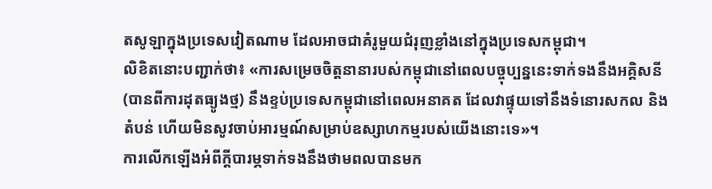តសូឡាក្នុងប្រទេសវៀតណាម ដែលអាចជាគំរូមួយជំរុញខ្លាំងនៅក្នុងប្រទេសកម្ពុជា។
លិខិតនោះបញ្ជាក់ថា៖ «ការសម្រេចចិត្តនានារបស់កម្ពុជានៅពេលបច្ចុប្បន្ននេះទាក់ទងនឹងអគ្គិសនី(បានពីការដុតធ្យូងថ្ម) នឹងខ្ទប់ប្រទេសកម្ពុជានៅពេលអនាគត ដែលវាផ្ទុយទៅនឹងទំនោរសកល និងតំបន់ ហើយមិនសូវចាប់អារម្មណ៍សម្រាប់ឧស្សាហកម្មរបស់យើងនោះទេ»។
ការលើកឡើងអំពីក្តីបារម្ភទាក់ទងនឹងថាមពលបានមក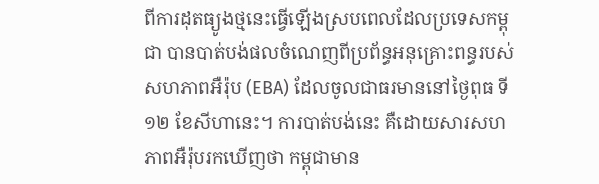ពីការដុតធ្យូងថ្មនេះធ្វើឡើងស្របពេលដែលប្រទេសកម្ពុជា បានបាត់បង់ផលចំណេញពីប្រព័ន្ធអនុគ្រោះពន្ធរបស់សហភាពអឺរ៉ុប (EBA) ដែលចូលជាធរមាននៅថ្ងៃពុធ ទី១២ ខែសីហានេះ។ ការបាត់បង់នេះ គឺដោយសារសហភាពអឺរ៉ុបរកឃើញថា កម្ពុជាមាន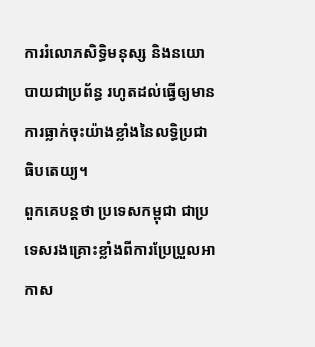ការរំលោភសិទ្ធិមនុស្ស និងនយោបាយជាប្រព័ន្ធ រហូតដល់ធ្វើឲ្យមានការធ្លាក់ចុះយ៉ាងខ្លាំងនៃលទ្ធិប្រជាធិបតេយ្យ។
ពួកគេបន្តថា ប្រទេសកម្ពុជា ជាប្រទេសរងគ្រោះខ្លាំងពីការប្រែប្រួលអាកាស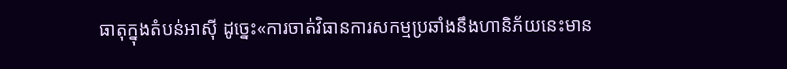ធាតុក្នុងតំបន់អាស៊ី ដូច្នេះ«ការចាត់វិធានការសកម្មប្រឆាំងនឹងហានិភ័យនេះមាន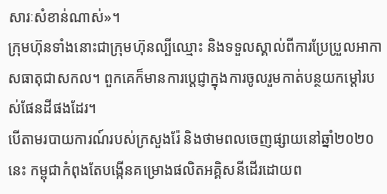សារៈសំខាន់ណាស់»។
ក្រុមហ៊ុនទាំងនោះជាក្រុមហ៊ុនល្បីឈ្មោះ និងទទួលស្គាល់ពីការប្រែប្រួលអាកាសធាតុជាសកល។ ពួកគេក៏មានការប្តេជ្ញាក្នុងការចូលរួមកាត់បន្ថយកម្តៅរបស់ផែនដីផងដែរ។
បើតាមរបាយការណ៍របស់ក្រសួងរ៉ែ និងថាមពលចេញផ្សាយនៅឆ្នាំ២០២០នេះ កម្ពុជាកំពុងតែបង្កើនគម្រោងផលិតអគ្គិសនីដើរដោយព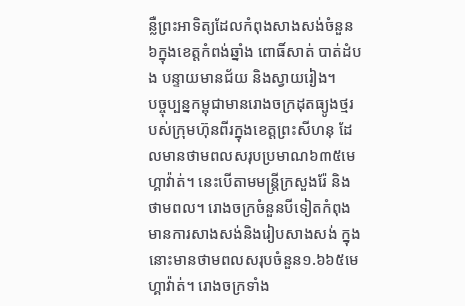ន្លឺព្រះអាទិត្យដែលកំពុងសាងសង់ចំនួន៦ក្នុងខេត្តកំពង់ឆ្នាំង ពោធិ៍សាត់ បាត់ដំបង បន្ទាយមានជ័យ និងស្វាយរៀង។
បច្ចុប្បន្នកម្ពុជាមានរោងចក្រដុតធ្យូងថ្មរបស់ក្រុមហ៊ុនពីរក្នុងខេត្តព្រះសីហនុ ដែលមានថាមពលសរុបប្រមាណ៦៣៥មេហ្គាវ៉ាត់។ នេះបើតាមមន្រ្តីក្រសួងរ៉ែ និងថាមពល។ រោងចក្រចំនួនបីទៀតកំពុងមានការសាងសង់និងរៀបសាងសង់ ក្នុងនោះមានថាមពលសរុបចំនួន១.៦៦៥មេហ្គាវ៉ាត់។ រោងចក្រទាំង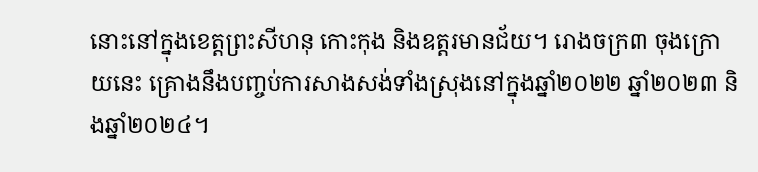នោះនៅក្នុងខេត្តព្រះសីហនុ កោះកុង និងឧត្តរមានជ័យ។ រោងចក្រ៣ ចុងក្រោយនេះ គ្រោងនឹងបញ្ចប់ការសាងសង់ទាំងស្រុងនៅក្នុងឆ្នាំ២០២២ ឆ្នាំ២០២៣ និងឆ្នាំ២០២៤។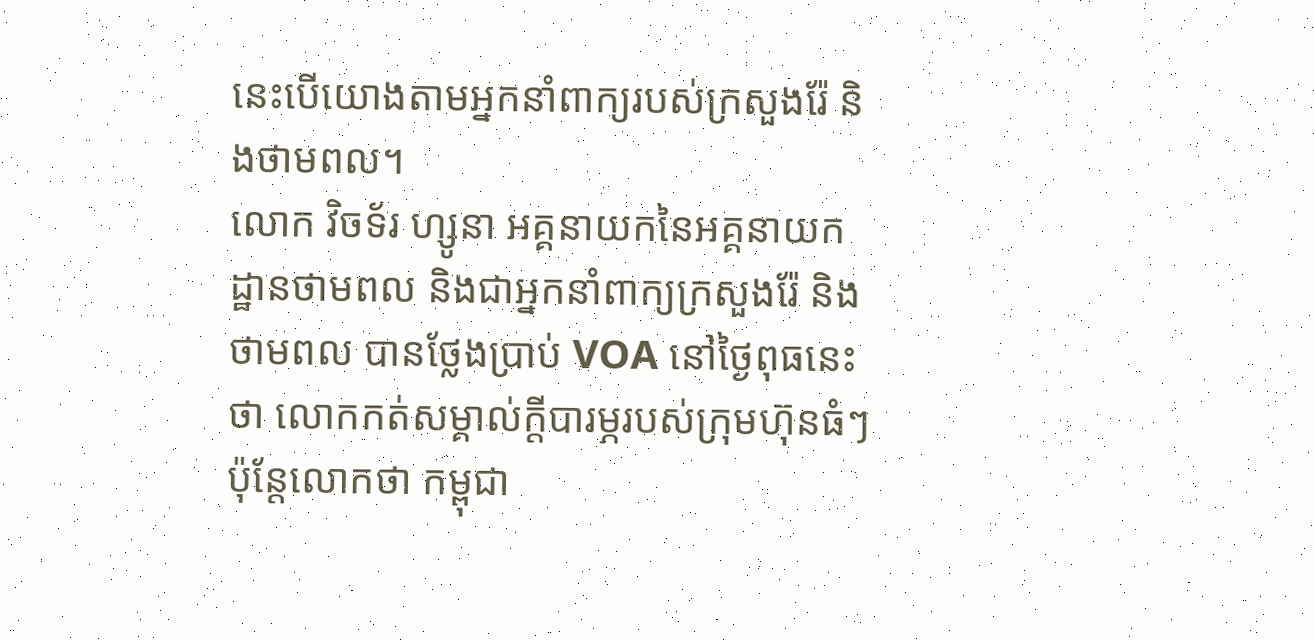នេះបើយោងតាមអ្នកនាំពាក្យរបស់ក្រសួងរ៉ែ និងថាមពល។
លោក វិចទ័រ ហ្សូនា អគ្គនាយកនៃអគ្គនាយកដ្ឋានថាមពល និងជាអ្នកនាំពាក្យក្រសួងរ៉ែ និងថាមពល បានថ្លែងប្រាប់ VOA នៅថ្ងៃពុធនេះថា លោកកត់សម្គាល់ក្តីបារម្ភរបស់ក្រុមហ៊ុនធំៗប៉ុន្តែលោកថា កម្ពុជា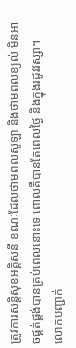ត្រូវការសន្តិសុខអគ្គិសនី ខណៈដែលថាមពលសូឡា និងថាមពលខ្យល់ មិនអាចផ្គត់ផ្គង់បានគ្រប់ពេលនោះទេ ពោលគឺបានតែពេលថ្ងៃ និងក្នុងរដូវវស្សា។
លោកបញ្ជាក់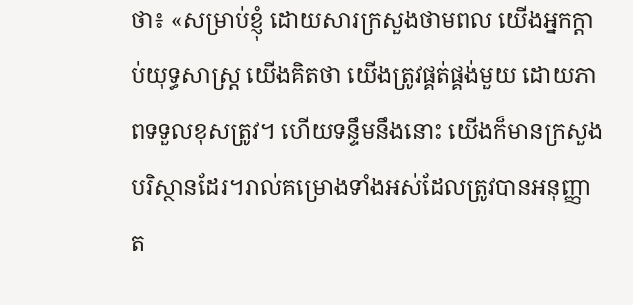ថា៖ «សម្រាប់ខ្ញុំ ដោយសារក្រសួងថាមពល យើងអ្នកក្តាប់យុទ្ធសាស្រ្ត យើងគិតថា យើងត្រូវផ្គត់ផ្គង់មួយ ដោយភាពទទួលខុសត្រូវ។ ហើយទន្ទឹមនឹងនោះ យើងក៏មានក្រសួងបរិស្ថានដែរ។រាល់គម្រោងទាំងអស់ដែលត្រូវបានអនុញ្ញាត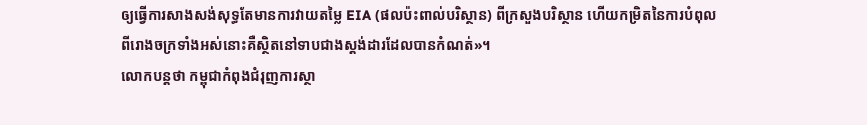ឲ្យធ្វើការសាងសង់សុទ្ធតែមានការវាយតម្លៃ EIA (ផលប៉ះពាល់បរិស្ថាន) ពីក្រសួងបរិស្ថាន ហើយកម្រិតនៃការបំពុលពីរោងចក្រទាំងអស់នោះគឺស្ថិតនៅទាបជាងស្តង់ដារដែលបានកំណត់»។
លោកបន្តថា កម្ពុជាកំពុងជំរុញការស្ថា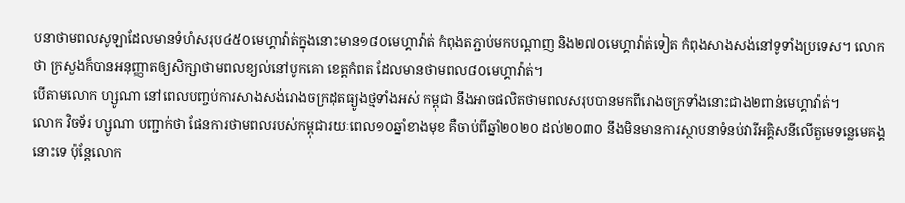បនាថាមពលសូឡាដែលមានទំហំសរុប៤៥០មេហ្គាវ៉ាត់ក្នុងនោះមាន១៨០មេហ្គាវ៉ាត់ កំពុងតភ្ជាប់មកបណ្តាញ និង២៧០មេហ្គាវ៉ាត់ទៀត កំពុងសាងសង់នៅទូទាំងប្រទេស។ លោកថា ក្រសួងក៏បានអនុញ្ញាតឲ្យសិក្សាថាមពលខ្យល់នៅបូកគោ ខេត្តកំពត ដែលមានថាមពល៨០មេហ្គាវ៉ាត់។
បើតាមលោក ហ្សូណា នៅពេលបញ្ចប់ការសាងសង់រោងចក្រដុតធ្យូងថ្មទាំងអស់ កម្ពុជា នឹងអាចផលិតថាមពលសរុបបានមកពីរោងចក្រទាំងនោះជាង២ពាន់មេហ្គាវ៉ាត់។
លោក វិចទ័រ ហ្សូណា បញ្ជាក់ថា ផែនការថាមពលរបស់កម្ពុជារយៈពេល១០ឆ្នាំខាងមុខ គឺចាប់ពីឆ្នាំ២០២០ ដល់២០៣០ នឹងមិនមានការស្ថាបនាទំនប់វារីអគ្គិសនីលើតួមេទន្លេមេគង្គនោះទេ ប៉ុន្តែលោក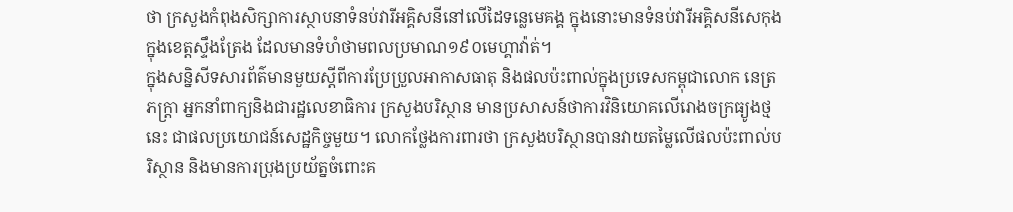ថា ក្រសួងកំពុងសិក្សាការស្ថាបនាទំនប់វារីអគ្គិសនីនៅលើដៃទន្លេមេគង្គ ក្នុងនោះមានទំនប់វារីអគ្គិសនីសេកុង ក្នុងខេត្តស្ទឹងត្រែង ដែលមានទំហំថាមពលប្រមាណ១៩០មេហ្គាវ៉ាត់។
ក្នុងសន្និសីទសារព័ត៌មានមួយស្តីពីការប្រែប្រួលអាកាសធាតុ និងផលប៉ះពាល់ក្នុងប្រទេសកម្ពុជាលោក នេត្រ ភក្រ្តា អ្នកនាំពាក្យនិងជារដ្ឋលេខាធិការ ក្រសួងបរិស្ថាន មានប្រសាសន៍ថាការវិនិយោគលើរោងចក្រធ្យូងថ្មនេះ ជាផលប្រយោជន៍សេដ្ឋកិច្ចមួយ។ លោកថ្លែងការពារថា ក្រសួងបរិស្ថានបានវាយតម្លៃលើផលប៉ះពាល់បរិស្ថាន និងមានការប្រុងប្រយ័ត្នចំពោះគ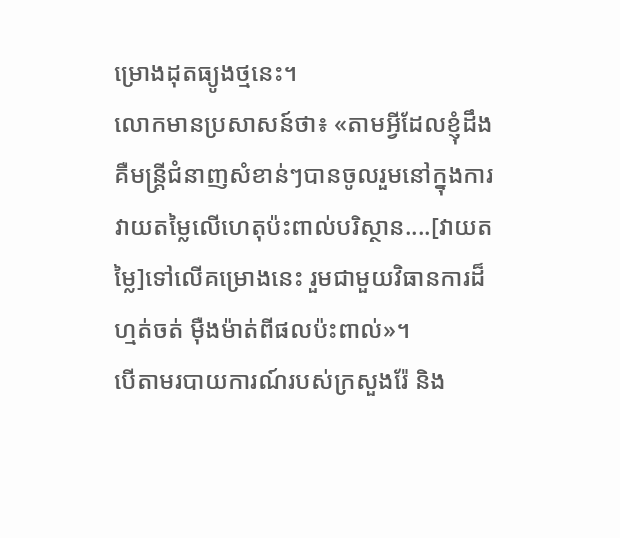ម្រោងដុតធ្យូងថ្មនេះ។
លោកមានប្រសាសន៍ថា៖ «តាមអ្វីដែលខ្ញុំដឹង គឺមន្រ្តីជំនាញសំខាន់ៗបានចូលរួមនៅក្នុងការវាយតម្លៃលើហេតុប៉ះពាល់បរិស្ថាន....[វាយតម្លៃ]ទៅលើគម្រោងនេះ រួមជាមួយវិធានការដ៏ហ្មត់ចត់ ម៉ឺងម៉ាត់ពីផលប៉ះពាល់»។
បើតាមរបាយការណ៍របស់ក្រសួងរ៉ែ និង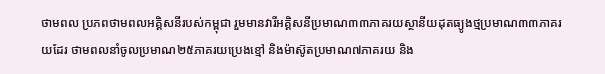ថាមពល ប្រភពថាមពលអគ្គិសនីរបស់កម្ពុជា រួមមានវារីអគ្គិសនីប្រមាណ៣៣ភាគរយស្ថានីយដុតធ្យូងថ្មប្រមាណ៣៣ភាគរយដែរ ថាមពលនាំចូលប្រមាណ២៥ភាគរយប្រេងខ្មៅ និងម៉ាស៊ូតប្រមាណ៧ភាគរយ និង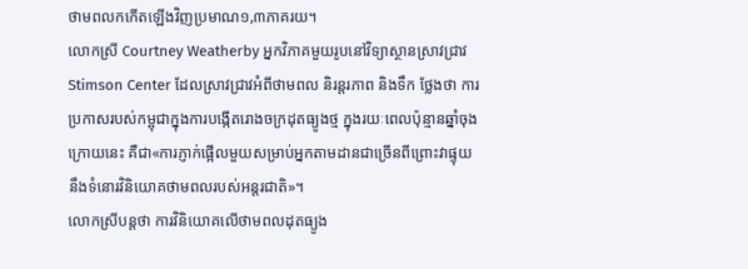ថាមពលកកើតឡើងវិញប្រមាណ១,៣ភាគរយ។
លោកស្រី Courtney Weatherby អ្នកវិភាគមួយរូបនៅវិទ្យាស្ថានស្រាវជ្រាវ Stimson Center ដែលស្រាវជ្រាវអំពីថាមពល និរន្តរភាព និងទឹក ថ្លែងថា ការប្រកាសរបស់កម្ពុជាក្នុងការបង្កើតរោងចក្រដុតធ្យូងថ្ម ក្នុងរយៈពេលប៉ុន្មានឆ្នាំចុងក្រោយនេះ គឺជា«ការភ្ញាក់ផ្អើលមួយសម្រាប់អ្នកតាមដានជាច្រើនពីព្រោះវាផ្ទុយនឹងទំនោរវិនិយោគថាមពលរបស់អន្តរជាតិ»។
លោកស្រីបន្តថា ការវិនិយោគលើថាមពលដុតធ្យូង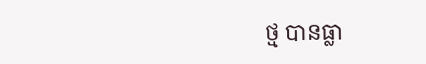ថ្ម បានធ្លា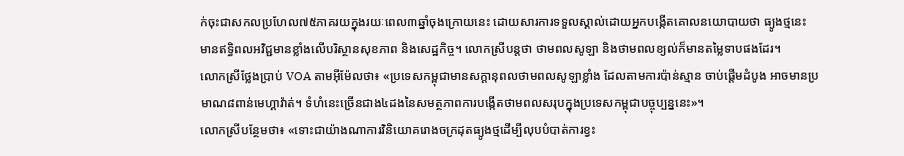ក់ចុះជាសកលប្រហែល៧៥ភាគរយក្នុងរយៈពេល៣ឆ្នាំចុងក្រោយនេះ ដោយសារការទទួលស្គាល់ដោយអ្នកបង្កើតគោលនយោបាយថា ធ្យូងថ្មនេះ មានឥទ្ធិពលអវិជ្ជមានខ្លាំងលើបរិស្ថានសុខភាព និងសេដ្ឋកិច្ច។ លោកស្រីបន្តថា ថាមពលសូឡា និងថាមពលខ្យល់ក៏មានតម្លៃទាបផងដែរ។
លោកស្រីថ្លែងប្រាប់ VOA តាមអ៊ីម៉ែលថា៖ «ប្រទេសកម្ពុជាមានសក្តានុពលថាមពលសូឡាខ្លាំង ដែលតាមការប៉ាន់ស្មាន ចាប់ផ្តើមដំបូង អាចមានប្រមាណ៨ពាន់មេហ្គាវ៉ាត់។ ទំហំនេះច្រើនជាង៤ដងនៃសមត្ថភាពការបង្កើតថាមពលសរុបក្នុងប្រទេសកម្ពុជាបច្ចុប្បន្ននេះ»។
លោកស្រីបន្ថែមថា៖ «ទោះជាយ៉ាងណាការវិនិយោគរោងចក្រដុតធ្យូងថ្មដើម្បីលុបបំបាត់ការខ្វះ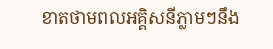ខាតថាមពលអគ្គិសនីភ្លាមៗនឹង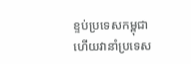ខ្ទប់ប្រទេសកម្ពុជា ហើយវានាំប្រទេស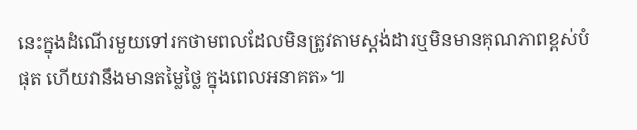នេះក្នុងដំណើរមួយទៅរកថាមពលដែលមិនត្រូវតាមស្តង់ដារឬមិនមានគុណភាពខ្ពស់បំផុត ហើយវានឹងមានតម្លៃថ្លៃ ក្នុងពេលអនាគត»៕